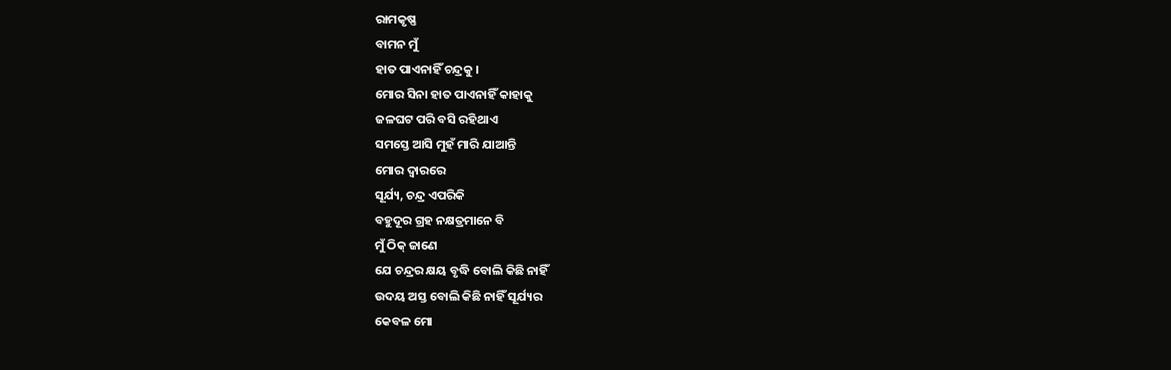ରାମକୃଷ୍ଣ
ବାମନ ମୁଁ
ହାତ ପାଏନାହିଁ ଚନ୍ଦ୍ରକୁ ।
ମୋର ସିନା ହାତ ପାଏନାହିଁ କାହାକୁ
ଜଳଘଟ ପରି ବସି ରହିଥାଏ
ସମସ୍ତେ ଆସି ମୁହଁ ମାରି ଯାଆନ୍ତି
ମୋର ଦ୍ବାରରେ
ସୂର୍ଯ୍ୟ, ଚନ୍ଦ୍ର ଏପରିକି
ବହୁଦୂର ଗ୍ରହ ନକ୍ଷତ୍ରମାନେ ବି
ମୁଁ ଠିକ୍ ଜାଣେ
ଯେ ଚନ୍ଦ୍ରର କ୍ଷୟ ବୃଦ୍ଧି ବୋଲି କିଛି ନାହିଁ
ଉଦୟ ଅସ୍ତ ବୋଲି କିଛି ନାହିଁ ସୂର୍ଯ୍ୟର
କେବଳ ମୋ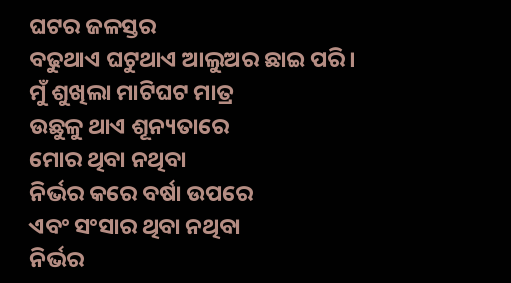ଘଟର ଜଳସ୍ତର
ବଢୁଥାଏ ଘଟୁଥାଏ ଆଲୁଅର ଛାଇ ପରି।
ମୁଁ ଶୁଖିଲା ମାଟିଘଟ ମାତ୍ର
ଉଛୁଳୁ ଥାଏ ଶୂନ୍ୟତାରେ
ମୋର ଥିବା ନଥିବା
ନିର୍ଭର କରେ ବର୍ଷା ଉପରେ
ଏବଂ ସଂସାର ଥିବା ନଥିବା
ନିର୍ଭର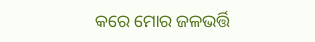କରେ ମୋର ଜଳଭର୍ତ୍ତି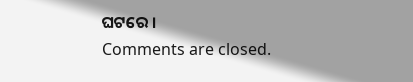ଘଟରେ ।
Comments are closed.